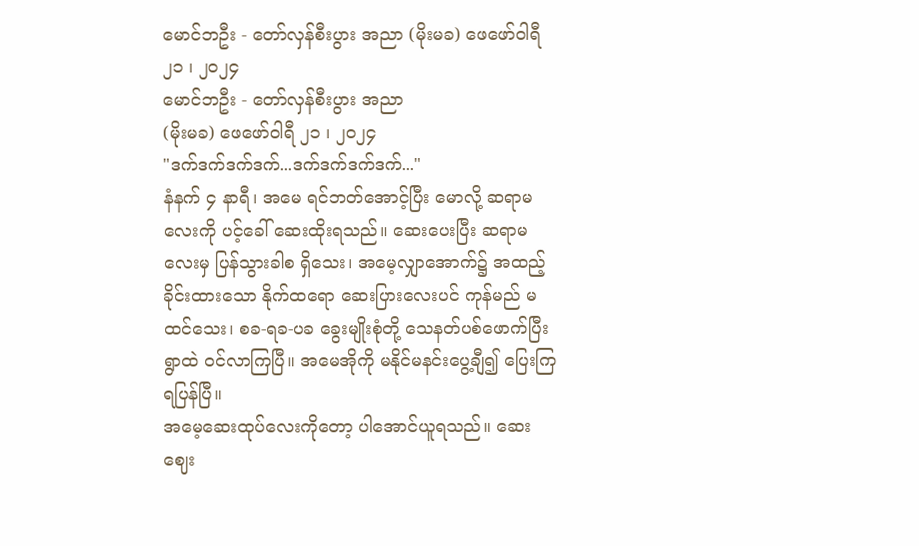မောင်ဘဦး - တော်လှန်စီးပွား အညာ (မိုးမခ) ဖေဖော်ဝါရီ ၂၁ ၊ ၂၀၂၄
မောင်ဘဦး - တော်လှန်စီးပွား အညာ
(မိုးမခ) ဖေဖော်ဝါရီ ၂၁ ၊ ၂၀၂၄
"ဒက်ဒက်ဒက်ဒက်...ဒက်ဒက်ဒက်ဒက်..."
နံနက် ၄ နာရီ၊ အမေ ရင်ဘတ်အောင့်ပြီး မောလို့ ဆရာမလေးကို ပင့်ခေါ် ဆေးထိုးရသည်။ ဆေးပေးပြီး ဆရာမလေးမှ ပြန်သွားခါစ ရှိသေး၊ အမေ့လျှာအောက်၌ အထည့်ခိုင်းထားသော နိုက်ထရော ဆေးပြားလေးပင် ကုန်မည် မထင်သေး၊ စခ-ရခ-ပခ ခွေးမျိုးစုံတို့ သေနတ်ပစ်ဖောက်ပြီး ရွာထဲ ဝင်လာကြပြီ။ အမေအိုကို မနိုင်မနင်းပွေ့ချီ၍ ပြေးကြရပြန်ပြီ။
အမေ့ဆေးထုပ်လေးကိုတော့ ပါအောင်ယူရသည်။ ဆေးဈေး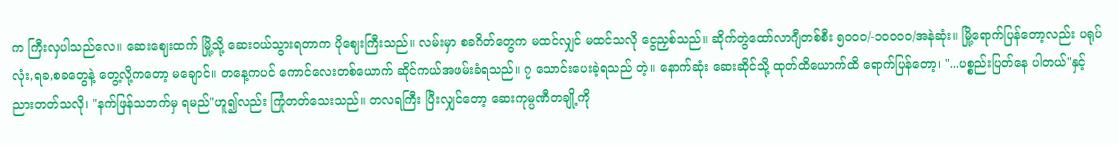က ကြီးလှပါသည်လေ။ ဆေးဈေးထက် မြို့သို့ ဆေးဝယ်သွားရတာက ပိုဈေးကြီးသည်။ လမ်းမှာ စခဂိတ်တွေက မထင်လျှင် မထင်သလို ငွေညှစ်သည်။ ဆိုက်တွဲထော်လာဂျီတစ်စီး ၅၀၀၀/-၁၀၀၀၀/အနဲဆုံး။ မြို့ရောက်ပြန်တော့လည်း ပရုပ်လုံး,ရခ,စခတွေနဲ့ တွေ့လို့ကတော့ မချောင်။ တနေ့ကပင် ကောင်လေးတစ်ယောက် ဆိုင်ကယ်အဖမ်းခံရသည်။ ၇ သောင်းပေးခဲ့ရသည် တဲ့။ နောက်ဆုံး ဆေးဆိုင်သို့ ထုတ်ထိယောက်ထိ ရောက်ပြန်တော့၊ "...ပစ္စည်းပြတ်နေ ပါတယ်"နှင့် ညားတတ်သလို၊ "နက်ဖြန်သဘက်မှ ရမည်"ဟူ၍လည်း ကြုံတတ်သေးသည်။ တလရကြီး ပြီးလျှင်တော့ ဆေးကုမ္ပဏီတချို့ကို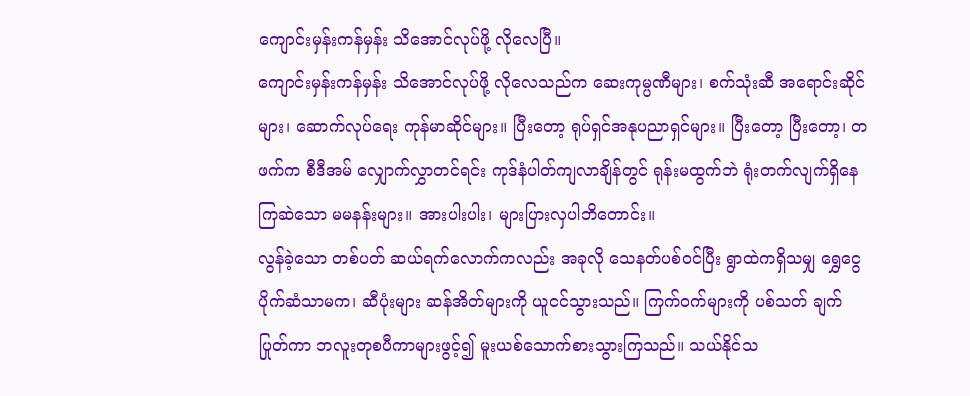ကျောင်းမှန်းကန်မှန်း သိအောင်လုပ်ဖို့ လိုလေပြီ။
ကျောင်းမှန်းကန်မှန်း သိအောင်လုပ်ဖို့ လိုလေသည်က ဆေးကုမ္ပဏီများ၊ စက်သုံးဆီ အရောင်းဆိုင်များ၊ ဆောက်လုပ်ရေး ကုန်မာဆိုင်များ။ ပြီးတော့ ရုပ်ရှင်အနုပညာရှင်များ။ ပြီးတော့ ပြီးတော့၊ တဖက်က စီဒီအမ် လျှောက်လွှာတင်ရင်း ကုဒ်နံပါတ်ကျလာချိန်တွင် ရုန်းမထွက်ဘဲ ရုံးတက်လျက်ရှိနေကြဆဲသော မမနန်းများ။ အားပါးပါး၊ များပြားလှပါဘိတောင်း။
လွန်ခဲ့သော တစ်ပတ် ဆယ်ရက်လောက်ကလည်း အခုလို သေနတ်ပစ်ဝင်ပြီး ရွာထဲကရှိသမျှ ရွှေငွေပိုက်ဆံသာမက၊ ဆီပုံးများ ဆန်အိတ်များကို ယူငင်သွားသည်။ ကြက်ဝက်များကို ပစ်သတ် ချက်ပြုတ်ကာ ဘလူးတုစပီကာများဖွင့်၍ မူးယစ်သောက်စားသွားကြသည်။ သယ်နိုင်သ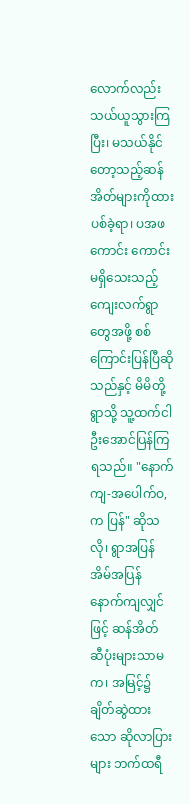လောက်လည်းသယ်ယူသွားကြပြီး၊ မသယ်နိုင်တော့သည့်ဆန်အိတ်များကိုထားပစ်ခဲ့ရာ၊ ပအဖကောင်း ကောင်းမရှိသေးသည့် ကျေးလက်ရွာတွေအဖို့ စစ်ကြောင်းပြန်ပြီဆိုသည်နှင့် မိမိတို့ရွာသို့ သူ့ထက်ငါ ဦးအောင်ပြန်ကြရသည်။ "နောက်ကျ-အပေါက်ဝ,က ပြန်" ဆိုသလို၊ ရွာအပြန်အိမ်အပြန် နောက်ကျလျှင်ဖြင့် ဆန်အိတ် ဆီပုံးများသာမက၊ အမြင့်၌ ချိတ်ဆွဲထားသော ဆိုလာပြားများ ဘက်ထရီ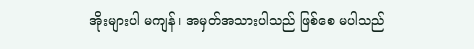အိုးများပါ မကျန်၊ အမှတ်အသားပါသည် ဖြစ်စေ မပါသည်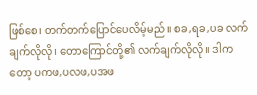ဖြစ်စေ၊ တက်တက်ပြောင်ပေလိမ့်မည်။ စခ,ရခ,ပခ လက်ချက်လိုလို၊ တောကြောင်တို့၏ လက်ချက်လိုလို။ ဒါကတော့ ပကဖ,ပလဖ,ပအဖ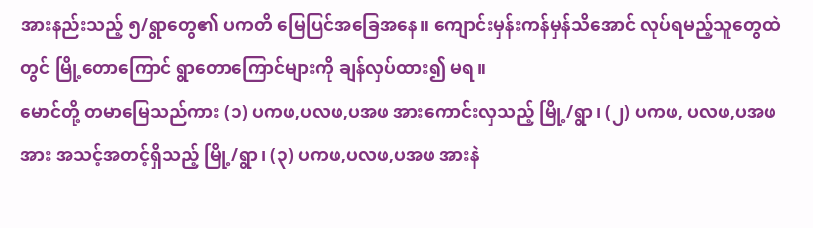အားနည်းသည့် ၅/ရွာတွေ၏ ပကတိ မြေပြင်အခြေအနေ။ ကျောင်းမှန်းကန်မှန်သိအောင် လုပ်ရမည့်သူတွေထဲတွင် မြို့တောကြောင် ရွာတောကြောင်များကို ချန်လှပ်ထား၍ မရ။
မောင်တို့ တမာမြေသည်ကား (၁) ပကဖ,ပလဖ,ပအဖ အားကောင်းလှသည့် မြို့/ရွာ၊ (၂) ပကဖ, ပလဖ,ပအဖ အား အသင့်အတင့်ရှိသည့် မြို့/ရွာ၊ (၃) ပကဖ,ပလဖ,ပအဖ အားနဲ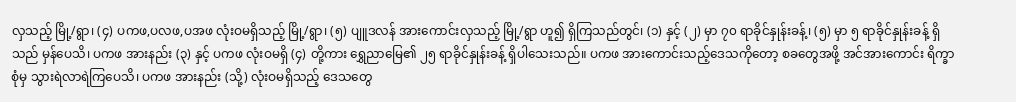လှသည့် မြို့/ရွာ၊ (၄) ပကဖ,ပလဖ,ပအဖ လုံးဝမရှိသည့် မြို့/ရွာ၊ (၅) ပျူဒလန် အားကောင်းလှသည့် မြို့/ရွာ ဟူ၍ ရှိကြသည်တွင်၊ (၁) နှင့် (၂) မှာ ၇၀ ရာခိုင်နှုန်းခန့်၊ (၅) မှာ ၅ ရာခိုင်နှုန်းခန့် ရှိသည် မှန်ပေသိ၊ ပကဖ အားနည်း (၃) နှင့် ပကဖ လုံးဝမရှိ (၄) တို့ကား ရွှေညာမြေ၏ ၂၅ ရာခိုင်နှုန်းခန့် ရှိပါသေးသည်။ ပကဖ အားကောင်းသည့်ဒေသကိုတော့ စခတွေအဖို့ အင်အားကောင်း ရိက္ခာစုံမှ သွားရဲလာရဲကြပေသိ၊ ပကဖ အားနည်း (သို့) လုံးဝမရှိသည့် ဒေသတွေ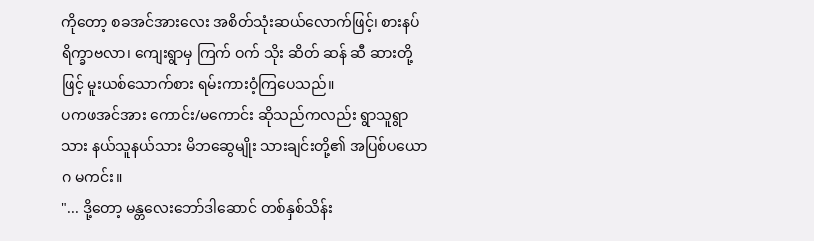ကိုတော့ စခအင်အားလေး အစိတ်သုံးဆယ်လောက်ဖြင့်၊ စားနပ်ရိက္ခာဗလာ၊ ကျေးရွာမှ ကြက် ဝက် သိုး ဆိတ် ဆန် ဆီ ဆားတို့ဖြင့် မူးယစ်သောက်စား ရမ်းကားဝံ့ကြပေသည်။
ပကဖအင်အား ကောင်း/မကောင်း ဆိုသည်ကလည်း ရွာသူရွာသား နယ်သူနယ်သား မိဘဆွေမျိုး သားချင်းတို့၏ အပြစ်ပယောဂ မကင်း။
"... ဒို့တော့ မန္တလေးဘော်ဒါဆောင် တစ်နှစ်သိန်း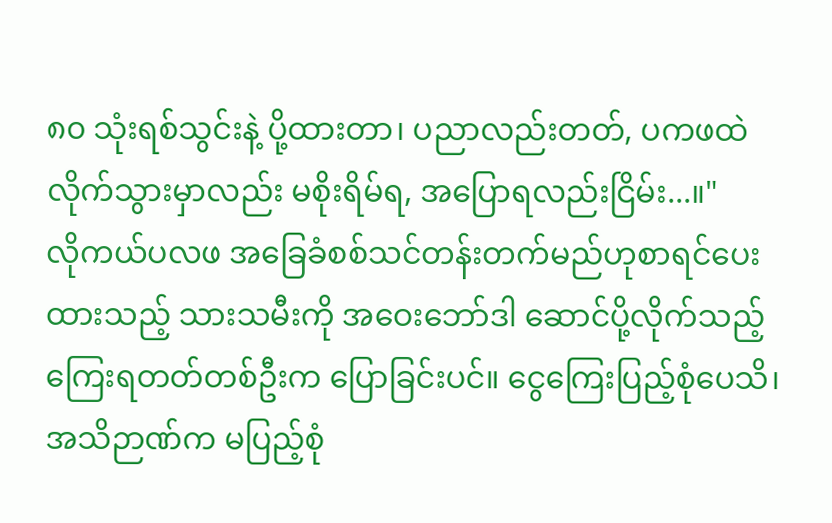၈၀ သုံးရစ်သွင်းနဲ့ ပို့ထားတာ၊ ပညာလည်းတတ်, ပကဖထဲ လိုက်သွားမှာလည်း မစိုးရိမ်ရ, အပြောရလည်းငြိမ်း...။"
လိုကယ်ပလဖ အခြေခံစစ်သင်တန်းတက်မည်ဟုစာရင်ပေးထားသည့် သားသမီးကို အဝေးဘော်ဒါ ဆောင်ပို့လိုက်သည့် ကြေးရတတ်တစ်ဦးက ပြောခြင်းပင်။ ငွေကြေးပြည့်စုံပေသိ၊ အသိဉာဏ်က မပြည့်စုံ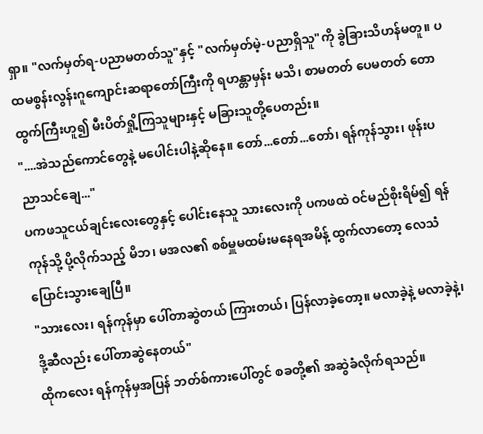ရှာ။ "လက်မှတ်ရ-ပညာမတတ်သူ"နှင့် "လက်မှတ်မဲ့-ပညာရှိသူ"ကို ခွဲခြားသိဟန်မတူ။ ပထမစွန်းလွန်းဂူကျောင်းဆရာတော်ကြီးကို ရဟန္တာမှန်း မသိ၊ စာမတတ် ပေမတတ် တောထွက်ကြီးဟူ၍ မီးပိတ်ရှို့ကြသူများနှင့် မခြားသူတို့ပေတည်း။
"....အဲသည်ကောင်တွေနဲ့ မပေါင်းပါနဲ့ဆိုနေ။ တော်...တော်...တော်၊ ရန်ကုန်သွား၊ ဖုန်းပညာသင်ချေ..."
ပကဖသူငယ်ချင်းလေးတွေနှင့် ပေါင်းနေသူ သားလေးကို ပကဖထဲ ဝင်မည်စိုးရိမ်၍ ရန်ကုန်သို့ ပို့လိုက်သည့် မိဘ၊ မအလ၏ စစ်မှူမထမ်းမနေရအမိန့် ထွက်လာတော့ လေသံပြောင်းသွားချေပြီ။
"သားလေး၊ ရန်ကုန်မှာ ပေါ်တာဆွဲတယ် ကြားတယ်၊ ပြန်လာခဲ့တော့။ မလာခဲ့နဲ့ မလာခဲ့နဲ့၊ ဒို့ဆီလည်း ပေါ်တာဆွဲနေတယ်"
ထိုကလေး ရန်ကုန်မှအပြန် ဘတ်စ်ကားပေါ်တွင် စခတို့၏ အဆွဲခံလိုက်ရသည်။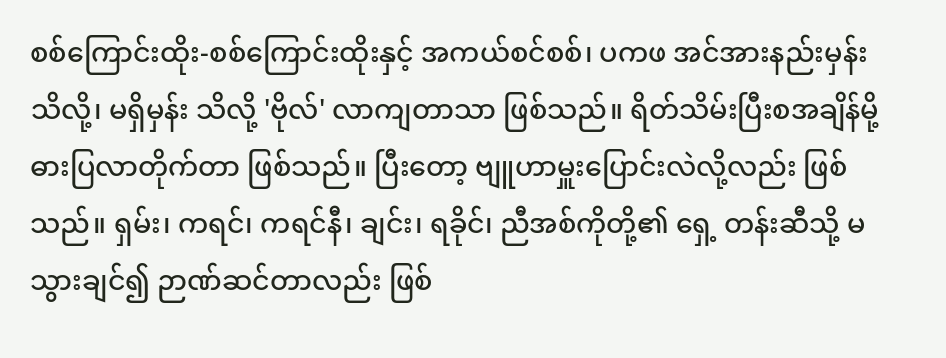စစ်ကြောင်းထိုး-စစ်ကြောင်းထိုးနှင့် အကယ်စင်စစ်၊ ပကဖ အင်အားနည်းမှန်း သိလို့၊ မရှိမှန်း သိလို့ 'ဗိုလ်' လာကျတာသာ ဖြစ်သည်။ ရိတ်သိမ်းပြီးစအချိန်မို့ ဓားပြလာတိုက်တာ ဖြစ်သည်။ ပြီးတော့ ဗျူဟာမှူးပြောင်းလဲလို့လည်း ဖြစ်သည်။ ရှမ်း၊ ကရင်၊ ကရင်နီ၊ ချင်း၊ ရခိုင်၊ ညီအစ်ကိုတို့၏ ရှေ့ တန်းဆီသို့ မသွားချင်၍ ဉာဏ်ဆင်တာလည်း ဖြစ်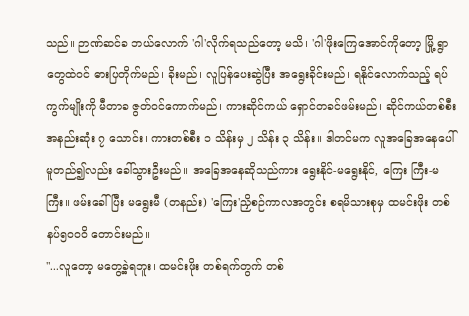သည်။ ဉာဏ်ဆင်ခ ဘယ်လောက် 'ဂါ'လိုက်ရသည်တော့ မသိ၊ 'ဂါ'ဖိုးကြေအောင်ကိုတော့ မြို့ ရွာတွေထဲဝင် ဓားပြတိုက်မည်၊ ခိုးမည်၊ လူပြန်ပေးဆွဲပြီး အရွေးခိုင်းမည်၊ ရနိုင်လောက်သည့် ရပ်ကွက်မျိုးကို မီတာခ ဇွတ်ဝင်ကောက်မည်၊ ကားဆိုင်ကယ် ရှောင်တခင်ဖမ်းမည်၊ ဆိုင်ကယ်တစ်စီး အနည်းဆုံး ၇ သောင်း၊ ကားတစ်စီး ၁ သိန်းမှ ၂ သိန်း ၃ သိန်း။ ဒါတင်မက လူအခြေအနေပေါ် မူတည်၍လည်း ခေါ်သွားဦးမည်။ အခြေအနေဆိုသည်ကား ရွေးနိုင်-မရွေးနိုင်, ကြေး ကြီး-မကြီး။ ဖမ်းခေါ်ပြီး မရွေးမီ (တနည်း) 'ကြေး'ညှိစဉ်ကာလအတွင်း စရမိသားစုမှ ထမင်းဖိုး တစ်နပ်၅၀၀၀ိ တောင်းမည်။
"...လူတော့ မတွေ့ခဲ့ရဘူး၊ ထမင်းဖိုး တစ်ရက်တွက် တစ်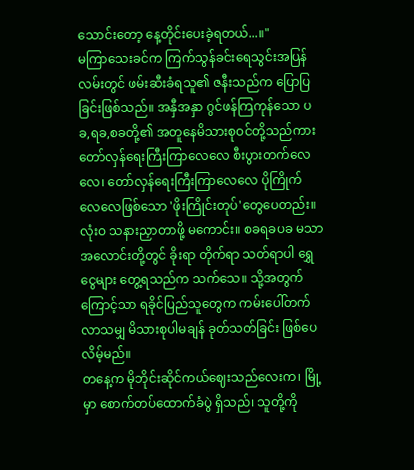သောင်းတော့ နေ့တိုင်းပေးခဲ့ရတယ်...။"
မကြာသေးခင်က ကြက်သွန်ခင်းရေသွင်းအပြန် လမ်းတွင် ဖမ်းဆီးခံရသူ၏ ဇနီးသည်က ပြောပြခြင်းဖြစ်သည်။ အနှီအနှာ ဂွင်ဖန်ကြကုန်သော ပခ,ရခ,စခတို့၏ အတူနေမိသားစုဝင်တို့သည်ကား တော်လှန်ရေးကြီးကြာလေလေ စီးပွားတက်လေလေ၊ တော်လှန်ရေးကြီးကြာလေလေ ပိုကြိုက်လေလေဖြစ်သော 'ဖိုးကြိုင်းတုပ်'တွေပေတည်း။ လုံးဝ သနားညှာတာဖို့ မကောင်း။ စခရခပခ မသာအလောင်းတို့တွင် ခိုးရာ တိုက်ရာ သတ်ရာပါ ရွှေ ငွေများ တွေ့ရသည်က သက်သေ။ သို့အတွက်ကြောင့်သာ ရခိုင်ပြည်သူတွေက ကမ်းပေါ်တက်လာသမျှ မိသားစုပါမချန် ခုတ်သတ်ခြင်း ဖြစ်ပေလိမ့်မည်။
တနေ့က မိုဘိုင်းဆိုင်ကယ်ဈေးသည်လေးက၊ မြို့မှာ စောက်တပ်ထောက်ခံပွဲ ရှိသည်၊ သူတို့ကို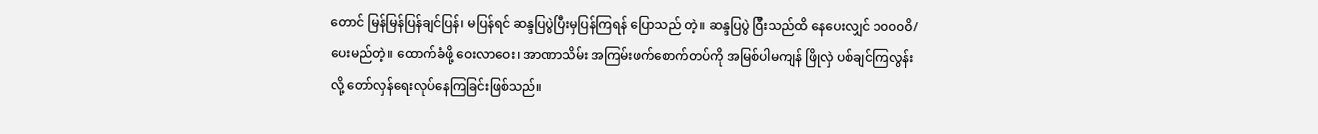တောင် မြန်မြန်ပြန်ချင်ပြန်၊ မပြန်ရင် ဆန္ဒပြပွဲပြီးမှပြန်ကြရန် ပြောသည် တဲ့။ ဆန္ဒပြပွဲ ၀ြီးသည်ထိ နေပေးလျှင် ၁၀၀၀ဝိ/ ပေးမည်တဲ့။ ထောက်ခံဖို့ ဝေးလာဝေး၊ အာဏာသိမ်း အကြမ်းဖက်စောက်တပ်ကို အမြစ်ပါမကျန် ဖြိုလှဲ ပစ်ချင်ကြလွန်းလို့ တော်လှန်ရေးလုပ်နေကြခြင်းဖြစ်သည်။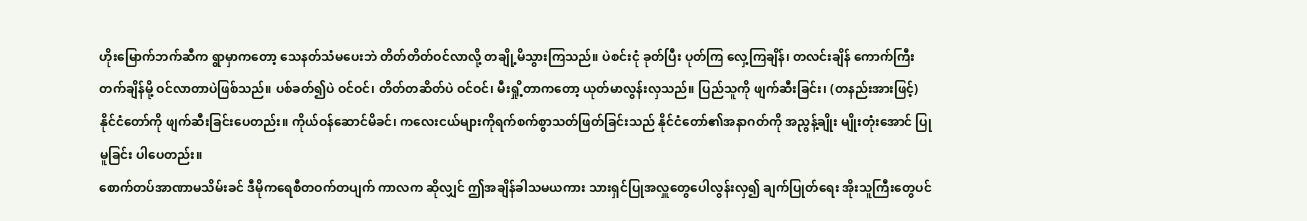ဟိုးမြောက်ဘက်ဆီက ရွာမှာကတော့ သေနတ်သံမပေးဘဲ တိတ်တိတ်ဝင်လာလို့ တချို့မိသွားကြသည်။ ပဲစင်းငုံ ခုတ်ပြီး ပုတ်ကြ လှေ့ကြချိန်၊ တလင်းချိန် ကောက်ကြီးတက်ချိန်မို့ ဝင်လာတာပဲဖြစ်သည်။ ပစ်ခတ်၍ပဲ ဝင်ဝင်၊ တိတ်တဆိတ်ပဲ ဝင်ဝင်၊ မီးရှို့တာကတော့ ယုတ်မာလွန်းလှသည်။ ပြည်သူကို ဖျက်ဆီးခြင်း၊ (တနည်းအားဖြင့်) နိုင်ငံတော်ကို ဖျက်ဆီးခြင်းပေတည်း။ ကိုယ်ဝန်ဆောင်မိခင်၊ ကလေးငယ်များကိုရက်စက်စွာသတ်ဖြတ်ခြင်းသည် နိုင်ငံတော်၏အနာဂတ်ကို အညွန့်ချိုး မျိုးတုံးအောင် ပြုမူခြင်း ပါပေတည်း။
စောက်တပ်အာဏာမသိမ်းခင် ဒီမိုကရေစီတဝက်တပျက် ကာလက ဆိုလျှင် ဤအချိန်ခါသမယကား သားရှင်ပြုအလှူတွေပေါလွန်းလှ၍ ချက်ပြုတ်ရေး အိုးသူကြီးတွေပင်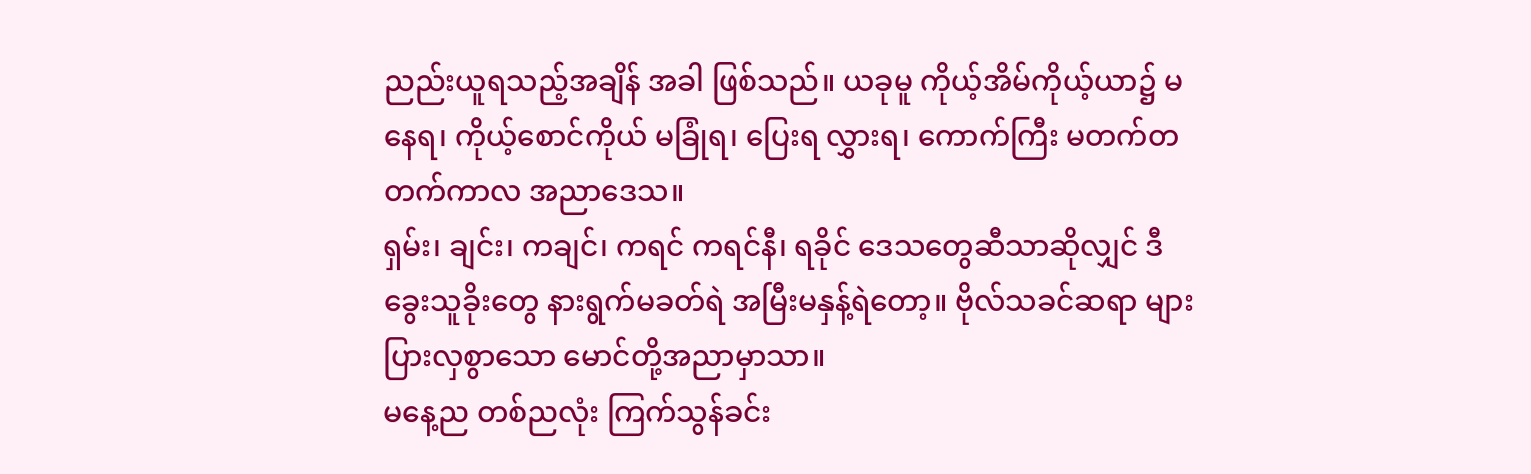ညည်းယူရသည့်အချိန် အခါ ဖြစ်သည်။ ယခုမူ ကိုယ့်အိမ်ကိုယ့်ယာ၌ မနေရ၊ ကိုယ့်စောင်ကိုယ် မခြုံရ၊ ပြေးရ လွှားရ၊ ကောက်ကြီး မတက်တတက်ကာလ အညာဒေသ။
ရှမ်း၊ ချင်း၊ ကချင်၊ ကရင် ကရင်နီ၊ ရခိုင် ဒေသတွေဆီသာဆိုလျှင် ဒီခွေးသူခိုးတွေ နားရွက်မခတ်ရဲ အမြီးမနှန့်ရဲတော့။ ဗိုလ်သခင်ဆရာ များပြားလှစွာသော မောင်တို့အညာမှာသာ။
မနေ့ည တစ်ညလုံး ကြက်သွန်ခင်း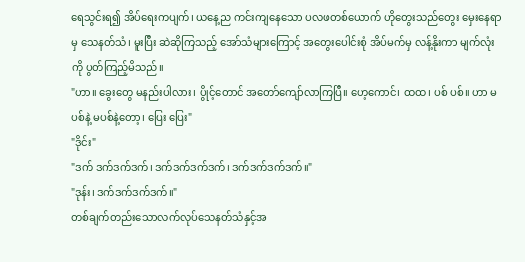ရေသွင်းရ၍ အိပ်ရေးကပျက်၊ ယနေ့ည ကင်းကျနေသော ပလဖတစ်ယောက် ဟိုတွေးသည်တွေး မှေးနေရာမှ သေနတ်သံ၊ မူးပြီး ဆဲဆိုကြသည့် အော်သံများကြောင့် အတွေးပေါင်းစုံ အိပ်မက်မှ လန့်နိုးကာ မျက်လုံးကို ပွတ်ကြည့်မိသည်။
"ဟာ။ ခွေးတွေ မနည်းပါလား၊ ပွိုင့်တောင် အတော်ကျော်လာကြပြီ။ ဟေ့ကောင်၊ ထထ၊ ပစ် ပစ်။ ဟာ မပစ်နဲ့ မပစ်နဲ့တော့၊ ပြေး ပြေး"
"ဒိုင်း"
"ဒက် ဒက်ဒက်ဒက်၊ ဒက်ဒက်ဒက်ဒက်၊ ဒက်ဒက်ဒက်ဒက်။"
"ဒုန်း၊ ဒက်ဒက်ဒက်ဒက်။"
တစ်ချက်တည်းသောလက်လုပ်သေနတ်သံနှင့်အ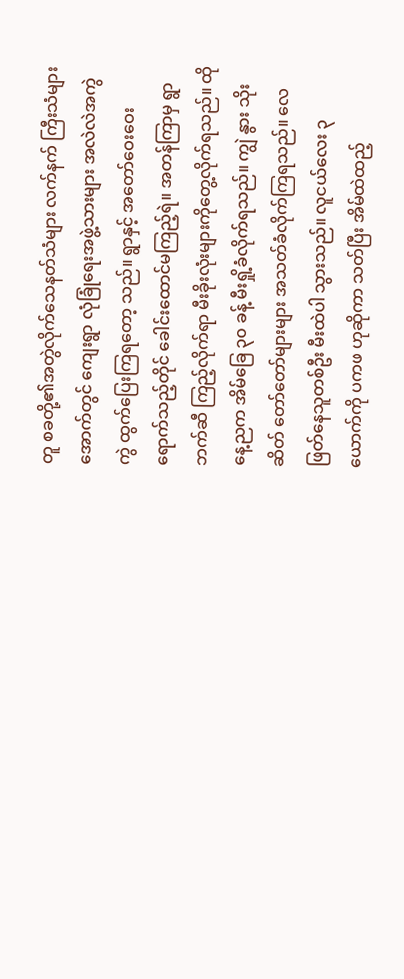တူ စခတို့၏အတွဲလိုက်သေနတ်သံများ လက်နက် ကြီးသံများအောက်တွင် ကျေးရွာ လုံခြုံရေးအဖွဲ့သားများ အလဲလဲအကွဲကွဲ ထွက်ပြေးကြရတော့ သည်။ ရွာနှင့် အတော်ဝေးဝေးရောက်သည့်တိုင် ခေါင်းထောင်မကြည့်ရဲ။ အတန်ကြာမှ ရွာဘက်ဆီ ကြည့်လိုက်ရာ မီးခိုးလုံးများကိုတွေ့လိုက်ရသည်။ ထိုနေ့ညက အိမ်ခြေ ၃၀ ခန့် မီးရှို့ခံလိုက်ရသည်။ ကျွဲ နွား သိုး ဆိတ် တော်တော်များများ အသတ်ခံလိုက်ကြရသည်။ လေဖြတ်နေသူတစ်ဦး မီးထဲပါ သွားသည်။ လူငယ်လေး ၃ ယောက်ကို ပကဖ ဟုဆိုကာ သတ်ပြီး အိမ်ထဲထည့်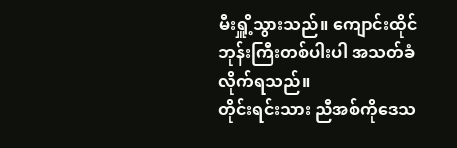မီးရှိူ့သွားသည်။ ကျောင်းထိုင်ဘုန်းကြီးတစ်ပါးပါ အသတ်ခံလိုက်ရသည်။
တိုင်းရင်းသား ညီအစ်ကိုဒေသ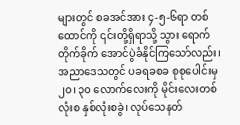များတွင် စခအင်အား ၄-၅-၆ရာ တစ်ထောင်ကို ၎င်းတို့ရှိရာသို့ သွား ရောက်တိုက်ခိုက် အောင်ပွဲခံနိုင်ကြသော်လည်း၊ အညာဒေသတွင် ပခရခစခ စုစုပေါင်းမှ ၂၀၊ ၃၀ လောက်လေးကို မိုင်းလေးတစ်လုံးစ နှစ်လုံးစခွဲ၊ လုပ်သေနတ်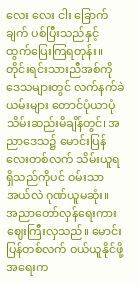လေး လေး ငါး ခြောက်ချက် ပစ်ပြီးသည်နှင့် ထွက်ပြေးကြရတုန်း။
တိုင်းရင်းသားညီအစ်ကိုဒေသများတွင် လက်နက်ခဲယမ်းများ တောင်ပုံယာပုံ သိမ်းဆည်းမိချိန်တွင်၊ အညာဒေသ၌ မောင်းပြန်လေးတစ်လက် သိမ်းယူရရှိသည်ကိုပင် ဝမ်းသာအယ်လဲ ဂုဏ်ယူမဆုံး။
အညာတော်လှန်ရေးကား ဈေးကြီးလှသည်။ မောင်းပြန်တစ်လက် ဝယ်ယူနိုင်ဖို့အရေးက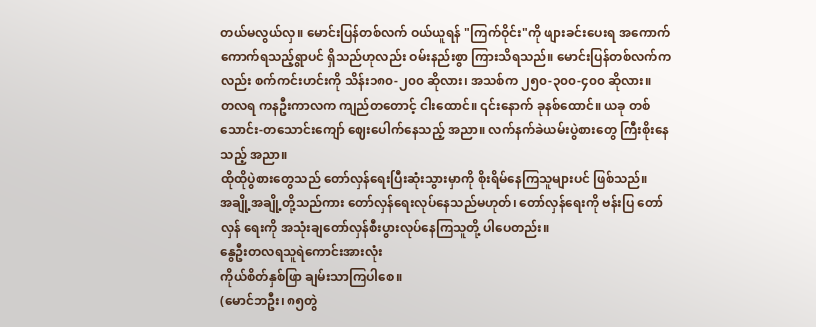တယ်မလွယ်လှ။ မောင်းပြန်တစ်လက် ဝယ်ယူရန် "ကြက်ဝိုင်း"ကို ဖျားခင်းပေးရ အကောက်ကောက်ရသည့်ရွာပင် ရှိသည်ဟုလည်း ဝမ်းနည်းစွာ ကြားသိရသည်။ မောင်းပြန်တစ်လက်ကလည်း စက်ကင်းဟင်းကို သိန်း၁၈၀-၂၀၀ ဆိုလား၊ အသစ်က ၂၅၀-၃၀၀-၄၀၀ ဆိုလား။
တလရ ကနဦးကာလက ကျည်တတောင့် ငါးထောင်။ ၎င်းနောက် ခုနစ်ထောင်။ ယခု တစ်သောင်း-တသောင်းကျော် ဈေးပေါက်နေသည့် အညာ။ လက်နက်ခဲယမ်းပွဲစားတွေ ကြီးစိုးနေသည့် အညာ။
ထိုထိုပွဲစားတွေသည် တော်လှန်ရေးပြီးဆုံးသွားမှာကို စိုးရိမ်နေကြသူများပင် ဖြစ်သည်။
အချို့အချို့တို့သည်ကား တော်လှန်ရေးလုပ်နေသည်မဟုတ်၊ တော်လှန်ရေးကို ဗန်းပြ တော်လှန် ရေးကို အသုံးချတော်လှန်စီးပွားလုပ်နေကြသူတို့ ပါပေတည်း။
နွေဦးတလရသူရဲကောင်းအားလုံး
ကိုယ်စိတ်နှစ်ဖြာ ချမ်းသာကြပါစေ။
(မောင်ဘဦး၊ ၈၅တွဲ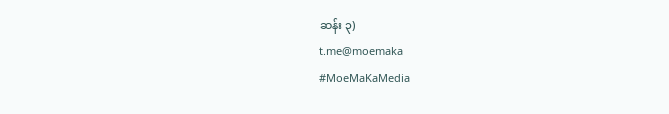ဆန်း ၃)
t.me@moemaka
#MoeMaKaMedia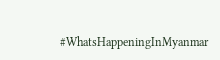#WhatsHappeningInMyanmar